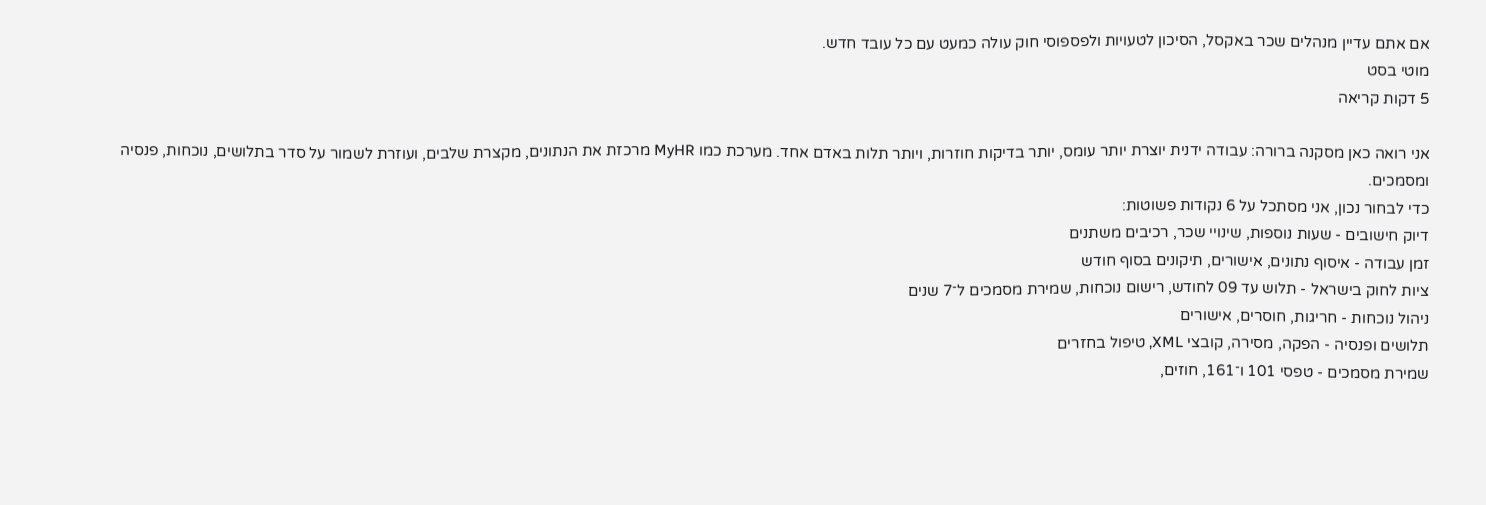אם אתם עדיין מנהלים שכר באקסל, הסיכון לטעויות ולפספוסי חוק עולה כמעט עם כל עובד חדש.
מוטי בסט
5 דקות קריאה

אני רואה כאן מסקנה ברורה: עבודה ידנית יוצרת יותר עומס, יותר בדיקות חוזרות, ויותר תלות באדם אחד. מערכת כמו MyHR מרכזת את הנתונים, מקצרת שלבים, ועוזרת לשמור על סדר בתלושים, נוכחות, פנסיה ומסמכים.
כדי לבחור נכון, אני מסתכל על 6 נקודות פשוטות:
דיוק חישובים - שעות נוספות, שינויי שכר, רכיבים משתנים
זמן עבודה - איסוף נתונים, אישורים, תיקונים בסוף חודש
ציות לחוק בישראל - תלוש עד 09 לחודש, רישום נוכחות, שמירת מסמכים ל־7 שנים
ניהול נוכחות - חריגות, חוסרים, אישורים
תלושים ופנסיה - הפקה, מסירה, קובצי XML, טיפול בחזרים
שמירת מסמכים - טפסי 101 ו־161, חוזים,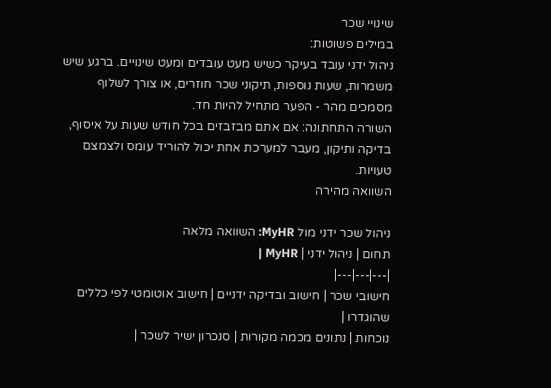שינויי שכר
במילים פשוטות:
ניהול ידני עובד בעיקר כשיש מעט עובדים ומעט שינויים. ברגע שיש משמרות, שעות נוספות, תיקוני שכר חוזרים, או צורך לשלוף מסמכים מהר - הפער מתחיל להיות חד.
השורה התחתונה: אם אתם מבזבזים בכל חודש שעות על איסוף, בדיקה ותיקון, מעבר למערכת אחת יכול להוריד עומס ולצמצם טעויות.
השוואה מהירה

ניהול שכר ידני מול MyHR: השוואה מלאה
תחום | ניהול ידני | MyHR |
|---|---|---|
חישובי שכר | חישוב ובדיקה ידניים | חישוב אוטומטי לפי כללים שהוגדרו |
נוכחות | נתונים מכמה מקורות | סנכרון ישיר לשכר |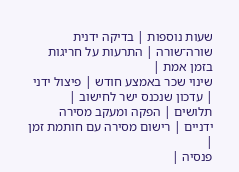שעות נוספות | בדיקה ידנית שורה־שורה | התרעות על חריגות בזמן אמת |
שינוי שכר באמצע חודש | פיצול ידני | עדכון שנכנס ישר לחישוב |
תלושים | הפקה ומעקב מסירה ידניים | רישום מסירה עם חותמת זמן |
פנסיה |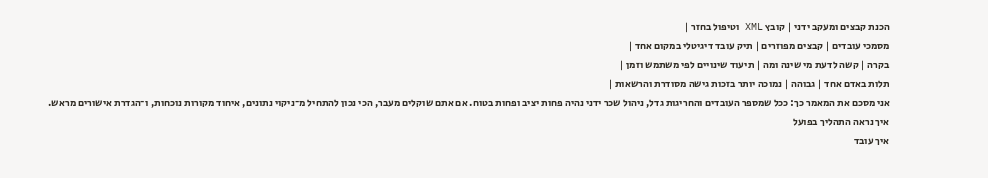הכנת קבצים ומעקב ידני | קובץ XML וטיפול בחזר |
מסמכי עובדים | קבצים מפוזרים | תיק עובד דיגיטלי במקום אחד |
בקרה | קשה לדעת מי שינה ומה | תיעוד שינויים לפי משתמש וזמן |
תלות באדם אחד | גבוהה | נמוכה יותר בזכות גישה מסודרת והרשאות |
אני מסכם את המאמר כך: ככל שמספר העובדים והחריגות גדל, ניהול שכר ידני נהיה פחות יציב ופחות בטוח. אם אתם שוקלים מעבר, הכי נכון להתחיל מ־ניקוי נתונים, איחוד מקורות נוכחות, ו־הגדרת אישורים מראש.
איך נראה התהליך בפועל
איך עובד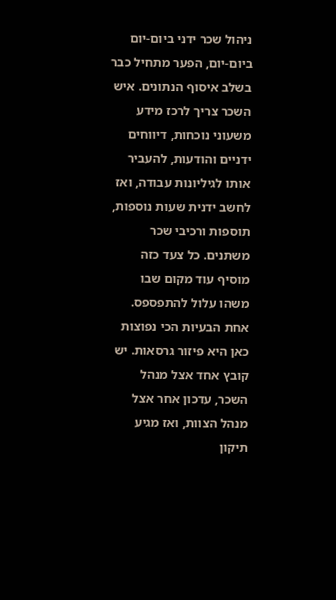ניהול שכר ידני ביום-יום
ביום-יום, הפער מתחיל כבר בשלב איסוף הנתונים. איש השכר צריך לרכז מידע משעוני נוכחות, דיווחים ידניים והודעות, להעביר אותו לגיליונות עבודה, ואז לחשב ידנית שעות נוספות, תוספות ורכיבי שכר משתנים. כל צעד כזה מוסיף עוד מקום שבו משהו עלול להתפספס.
אחת הבעיות הכי נפוצות כאן היא פיזור גרסאות. יש קובץ אחד אצל מנהל השכר, עדכון אחר אצל מנהל הצוות, ואז מגיע תיקון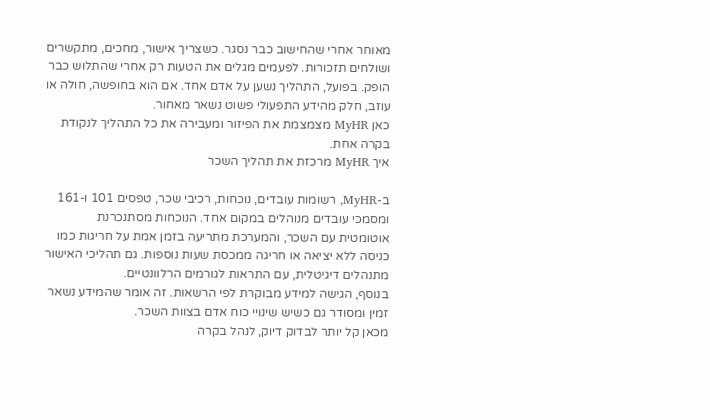מאוחר אחרי שהחישוב כבר נסגר. כשצריך אישור, מחכים, מתקשרים ושולחים תזכורות. לפעמים מגלים את הטעות רק אחרי שהתלוש כבר הופק. בפועל, התהליך נשען על אדם אחד. אם הוא בחופשה, חולה או עוזב, חלק מהידע התפעולי פשוט נשאר מאחור.
כאן MyHR מצמצמת את הפיזור ומעבירה את כל התהליך לנקודת בקרה אחת.
איך MyHR מרכזת את תהליך השכר

ב-MyHR, רשומות עובדים, נוכחות, רכיבי שכר, טפסים 101 ו-161 ומסמכי עובדים מנוהלים במקום אחד. הנוכחות מסתנכרנת אוטומטית עם השכר, והמערכת מתריעה בזמן אמת על חריגות כמו כניסה ללא יציאה או חריגה ממכסת שעות נוספות. גם תהליכי האישור מתנהלים דיגיטלית, עם התראות לגורמים הרלוונטיים.
בנוסף, הגישה למידע מבוקרת לפי הרשאות. זה אומר שהמידע נשאר זמין ומסודר גם כשיש שינויי כוח אדם בצוות השכר.
מכאן קל יותר לבדוק דיוק, לנהל בקרה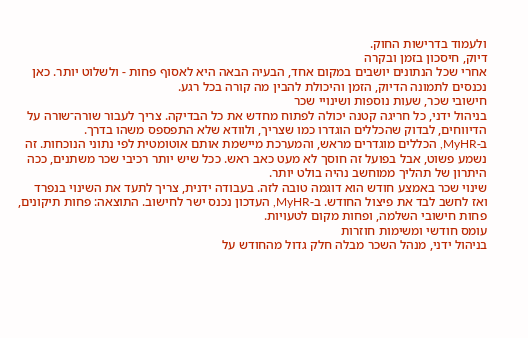ולעמוד בדרישות החוק.
דיוק, חיסכון בזמן ובקרה
אחרי שכל הנתונים יושבים במקום אחד, הבעיה הבאה היא לאסוף פחות - ולשלוט יותר. כאן נכנסים לתמונה הדיוק, הזמן והיכולת להבין מה קורה בכל רגע.
חישובי שכר, שעות נוספות ושינויי שכר
בניהול ידני, כל חריגה קטנה יכולה לפתוח מחדש את כל הבדיקה. צריך לעבור שורה־שורה על הדיווחים, לבדוק שהכללים הוגדרו כמו שצריך, ולוודא שלא התפספס משהו בדרך.
ב-MyHR, הכללים מוגדרים מראש, והמערכת מיישמת אותם אוטומטית לפי נתוני הנוכחות. זה נשמע פשוט, אבל בפועל זה חוסך לא מעט כאב ראש. ככל שיש יותר רכיבי שכר משתנים, ככה היתרון של תהליך ממוחשב נהיה בולט יותר.
שינוי שכר באמצע חודש הוא דוגמה טובה לזה. בעבודה ידנית, צריך לתעד את השינוי בנפרד ואז לחשב לבד את פיצול החודש. ב-MyHR, העדכון נכנס ישר לחישוב. התוצאה: פחות תיקונים, פחות חישובי השלמה, ופחות מקום לטעויות.
עומס חודשי ומשימות חוזרות
בניהול ידני, מנהל השכר מבלה חלק גדול מהחודש על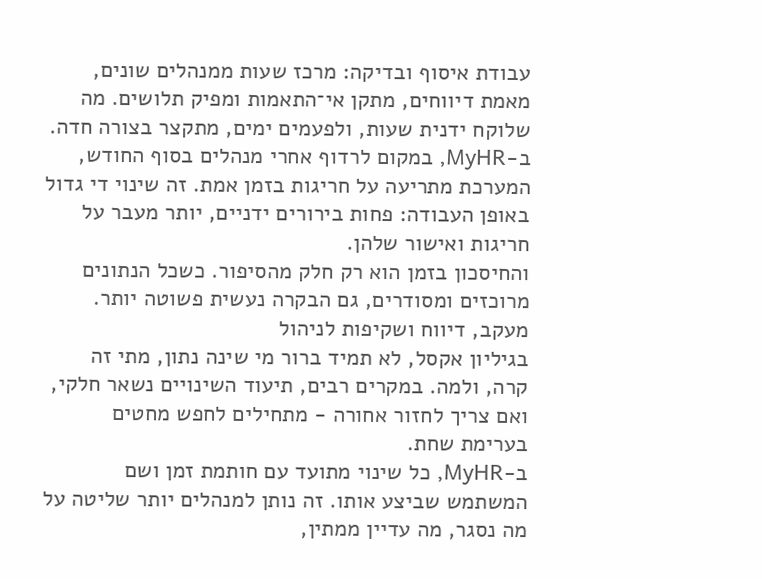עבודת איסוף ובדיקה: מרכז שעות ממנהלים שונים, מאמת דיווחים, מתקן אי־התאמות ומפיק תלושים. מה שלוקח ידנית שעות, ולפעמים ימים, מתקצר בצורה חדה.
ב-MyHR, במקום לרדוף אחרי מנהלים בסוף החודש, המערכת מתריעה על חריגות בזמן אמת. זה שינוי די גדול באופן העבודה: פחות בירורים ידניים, יותר מעבר על חריגות ואישור שלהן.
והחיסכון בזמן הוא רק חלק מהסיפור. כשכל הנתונים מרוכזים ומסודרים, גם הבקרה נעשית פשוטה יותר.
מעקב, דיווח ושקיפות לניהול
בגיליון אקסל, לא תמיד ברור מי שינה נתון, מתי זה קרה, ולמה. במקרים רבים, תיעוד השינויים נשאר חלקי, ואם צריך לחזור אחורה - מתחילים לחפש מחטים בערימת שחת.
ב-MyHR, כל שינוי מתועד עם חותמת זמן ושם המשתמש שביצע אותו. זה נותן למנהלים יותר שליטה על מה נסגר, מה עדיין ממתין,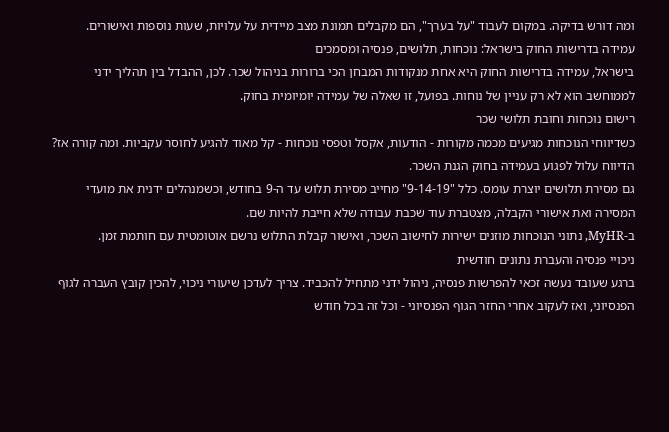ומה דורש בדיקה. במקום לעבוד "על בערך", הם מקבלים תמונת מצב מיידית על עלויות, שעות נוספות ואישורים.
עמידה בדרישות החוק בישראל: נוכחות, תלושים, פנסיה ומסמכים
בישראל, עמידה בדרישות החוק היא אחת מנקודות המבחן הכי ברורות בניהול שכר. לכן, ההבדל בין תהליך ידני לממוחשב הוא לא רק עניין של נוחות. בפועל, זו שאלה של עמידה יומיומית בחוק.
רישום נוכחות וחובת תלושי שכר
כשדיווחי הנוכחות מגיעים מכמה מקורות - הודעות, אקסל וטפסי נוכחות - קל מאוד להגיע לחוסר עקביות. ומה קורה אז? הדיווח עלול לפגוע בעמידה בחוק הגנת השכר.
גם מסירת תלושים יוצרת עומס. כלל "9-14-19" מחייב מסירת תלוש עד ה-9 בחודש, וכשמנהלים ידנית את מועדי המסירה ואת אישורי הקבלה, מצטברת עוד שכבת עבודה שלא חייבת להיות שם.
ב-MyHR, נתוני הנוכחות מוזנים ישירות לחישוב השכר, ואישור קבלת התלוש נרשם אוטומטית עם חותמת זמן.
ניכויי פנסיה והעברת נתונים חודשית
ברגע שעובד נעשה זכאי להפרשות פנסיה, ניהול ידני מתחיל להכביד. צריך לעדכן שיעורי ניכוי, להכין קובץ העברה לגוף הפנסיוני, ואז לעקוב אחרי החזר הגוף הפנסיוני - וכל זה בכל חודש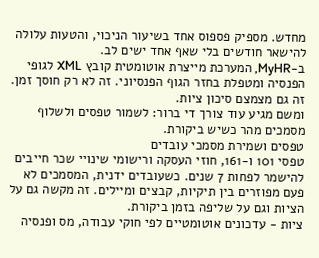מחדש. מספיק פספוס אחד בשיעור הניכוי, והטעות עלולה להישאר חודשים בלי שאף אחד ישים לב.
ב-MyHR, המערכת מייצרת אוטומטית קובץ XML לגופי הפנסיה ומטפלת בחזר הגוף הפנסיוני. זה לא רק חוסך זמן. זה גם מצמצם סיכון ציות.
ומשם מגיע עוד צורך די ברור: לשמור טפסים ולשלוף מסמכים מהר כשיש ביקורת.
טפסים ושמירת מסמכי עובדים
טפסי 101 ו-161, חוזי העסקה ורישומי שינויי שכר חייבים להישמר לפחות 7 שנים. כשעובדים ידנית, המסמכים לא פעם מפוזרים בין תיקיות, קבצים ומיילים. זה מקשה גם על הציות וגם על שליפה בזמן ביקורת.
ציות - עדכונים אוטומטיים לפי חוקי עבודה, מס ופנסיה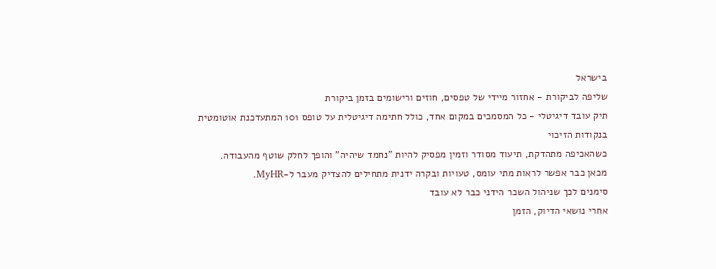בישראל
שליפה לביקורת - אחזור מיידי של טפסים, חוזים ורישומים בזמן ביקורת
תיק עובד דיגיטלי - כל המסמכים במקום אחד, כולל חתימה דיגיטלית על טופס 101 המתעדכנת אוטומטית בנקודות הזיכוי
כשהאכיפה מתהדקת, תיעוד מסודר וזמין מפסיק להיות "נחמד שיהיה" והופך לחלק שוטף מהעבודה.
מכאן כבר אפשר לראות מתי עומס, טעויות ובקרה ידנית מתחילים להצדיק מעבר ל-MyHR.
סימנים לכך שניהול השכר הידני כבר לא עובד
אחרי נושאי הדיוק, הזמן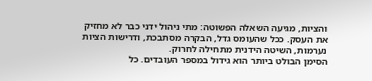והציות, מגיעה השאלה הפשוטה: מתי ניהול ידני כבר לא מחזיק את העסק. ככל שהעומס גדל, הבקרה מסתבכת, ודרישות הציות נערמות, השיטה הידנית מתחילה לחרוק.
הסימן הבולט ביותר הוא גידול במספר העובדים. כל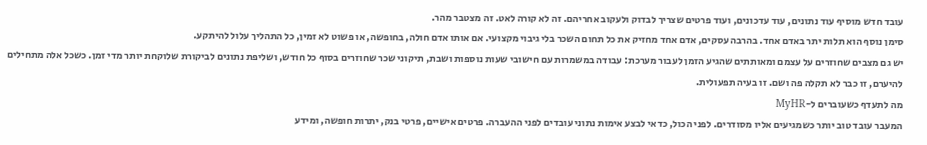עובד חדש מוסיף עוד נתונים, עוד עדכונים, ועוד פרטים שצריך לבדוק ולעקוב אחריהם. זה לא קורה לאט. זה מצטבר מהר.
סימן נוסף הוא תלות יתר באדם אחד. בהרבה עסקים, אדם אחד מחזיק את כל תחום השכר בלי גיבוי מקצועי. אם אותו אדם חולה, בחופשה, או פשוט לא זמין, כל התהליך עלול להיתקע.
יש גם מצבים שחוזרים על עצמם ומאותתים שהגיע הזמן לעבור מערכת: עבודה במשמרות עם חישובי שעות נוספות ושבת, תיקוני שכר שחוזרים בסוף כל חודש, ושליפת נתונים לביקורת שלוקחת יותר מדי זמן. כשכל אלה מתחילים להיערם, זו כבר לא תקלה פה ושם. זו בעיה תפעולית.
מה לתעדף כשעוברים ל-MyHR
המעבר עובד טוב יותר כשמגיעים אליו מסודרים. לפני הכול, כדאי לבצע אימות נתוני עובדים לפני ההעברה. פרטים אישיים, פרטי בנק, יתרות חופשה, ומידע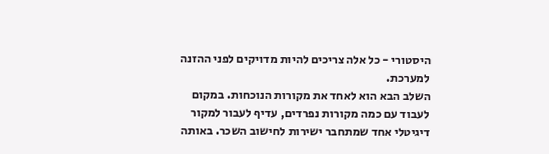היסטורי - כל אלה צריכים להיות מדויקים לפני ההזנה למערכת.
השלב הבא הוא לאחד את מקורות הנוכחות. במקום לעבוד עם כמה מקורות נפרדים, עדיף לעבור למקור דיגיטלי אחד שמתחבר ישירות לחישוב השכר. באותה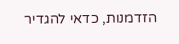הזדמנות, כדאי להגדיר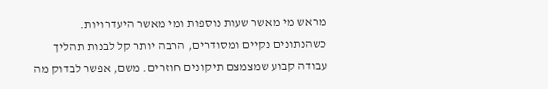מראש מי מאשר שעות נוספות ומי מאשר היעדרויות.
כשהנתונים נקיים ומסודרים, הרבה יותר קל לבנות תהליך עבודה קבוע שמצמצם תיקונים חוזרים. משם, אפשר לבדוק מה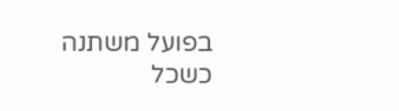בפועל משתנה כשכל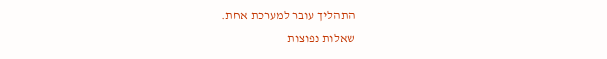התהליך עובר למערכת אחת.
שאלות נפוצות